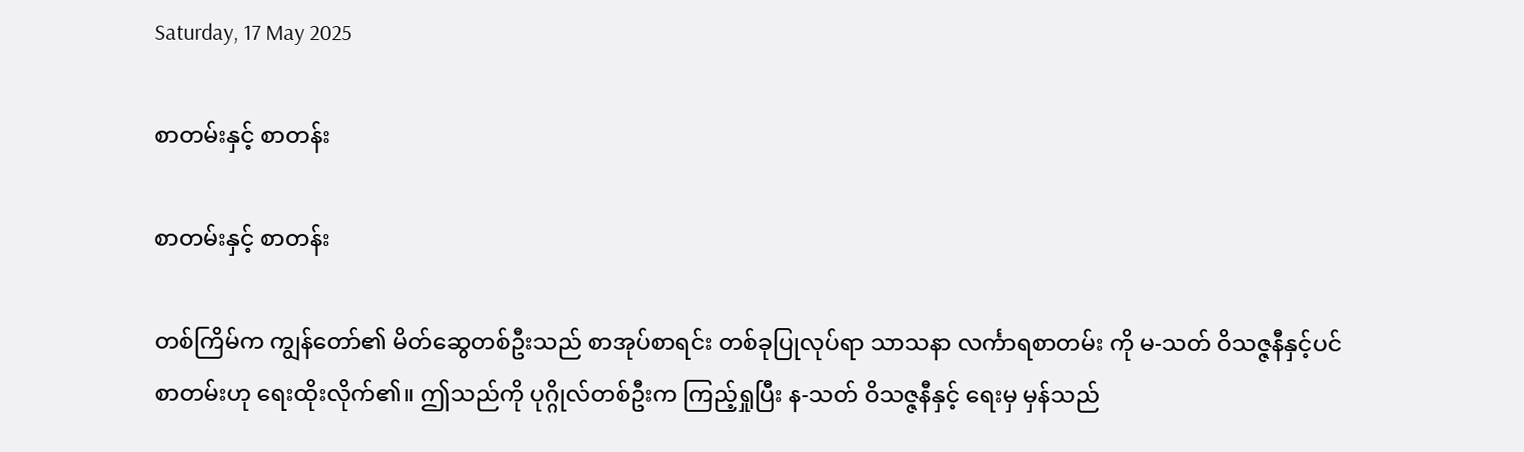Saturday, 17 May 2025

စာတမ်းနှင့် စာတန်း

စာတမ်းနှင့် စာတန်း

တစ်ကြိမ်က ကျွန်တော်၏ မိတ်ဆွေတစ်ဦးသည် စာအုပ်စာရင်း တစ်ခုပြုလုပ်ရာ သာသနာ လင်္ကာရစာတမ်း ကို မ-သတ် ဝိသဇ္ဇနီနှင့်ပင် စာတမ်းဟု ရေးထိုးလိုက်၏။ ဤသည်ကို ပုဂ္ဂိုလ်တစ်ဦးက ကြည့်ရှုပြီး န-သတ် ဝိသဇ္ဇနီနှင့် ရေးမှ မှန်သည်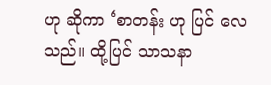ဟု ဆိုကာ ‘စာတန်း ဟု ပြင် လေသည်။ ထို့ပြင် သာသနာ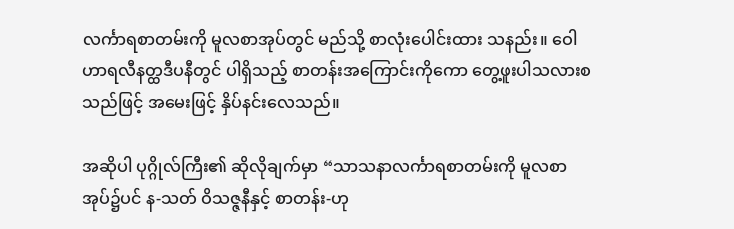လင်္ကာရစာတမ်းကို မူလစာအုပ်တွင် မည်သို့ စာလုံးပေါင်းထား သနည်း။ ဝေါဟာရလီနတ္ထဒီပနီတွင် ပါရှိသည့် စာတန်းအကြောင်းကိုကော တွေ့ဖူးပါသလားစသည်ဖြင့် အမေးဖြင့် နှိပ်နင်းလေသည်။

အဆိုပါ ပုဂ္ဂိုလ်ကြီး၏ ဆိုလိုချက်မှာ “သာသနာလင်္ကာရစာတမ်းကို မူလစာအုပ်၌ပင် န-သတ် ဝိသဇ္ဇနီနှင့် စာတန်း-ဟု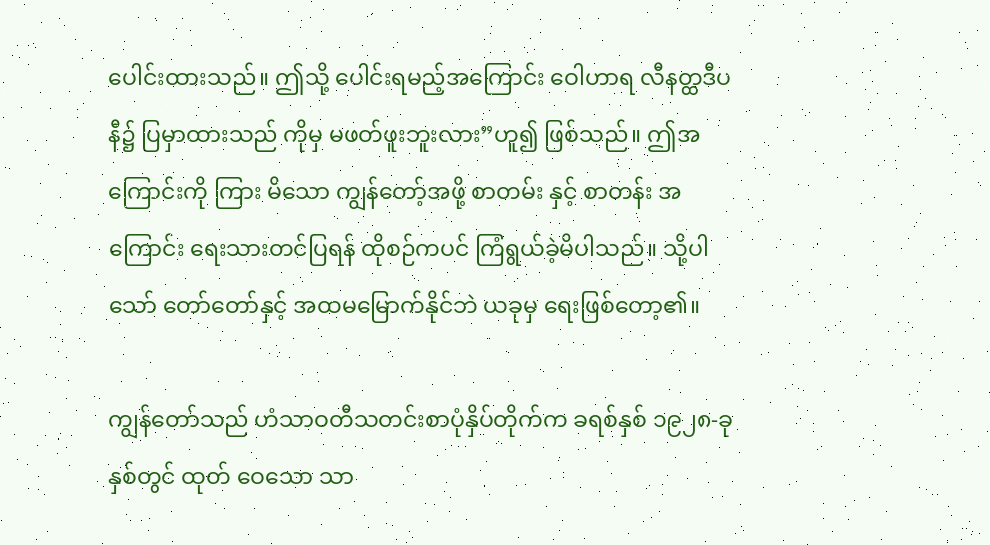ပေါင်းထားသည်။ ဤသို့ ပေါင်းရမည့်အကြောင်း ဝေါဟာရ လီနတ္ထဒီပနီ၌ ပြမှာထားသည် ကိုမှ မဖတ်ဖူးဘူးလား”ဟူ၍ ဖြစ်သည်။ ဤအကြောင်းကို ကြား မိသော ကျွန်တော့်အဖို့ စာတမ်း နှင့် စာတန်း အကြောင်း ရေးသားတင်ပြရန် ထိုစဉ်ကပင် ကြံရွယ်ခဲ့မိပါသည်။ သို့ပါသော် တော်တော်နှင့် အထမမြောက်နိုင်ဘဲ ယခုမှ ရေးဖြစ်တော့၏။

ကျွန်တော်သည် ဟံသာဝတီသတင်းစာပုံနှိပ်တိုက်က ခရစ်နှစ် ၁၉၂၈-ခုနှစ်တွင် ထုတ် ဝေသော သာ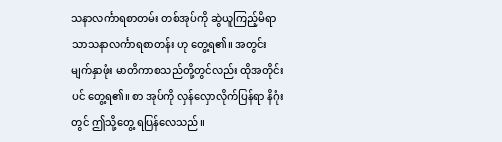သနာလင်္ကာရစာတမ်း တစ်အုပ်ကို ဆွဲယူကြည့်မိရာ သာသနာလင်္ကာရစာတန်း ဟု တွေ့ရ၏။ အတွင်းမျက်နှာဖုံး မာတိကာစသည်တို့တွင်လည်း ထိုအတိုင်းပင် တွေ့ရ၏။ စာ အုပ်ကို လှန်လှောလိုက်ပြန်ရာ နိဂုံးတွင် ဤသို့တွေ့ ရပြန်လေသည်။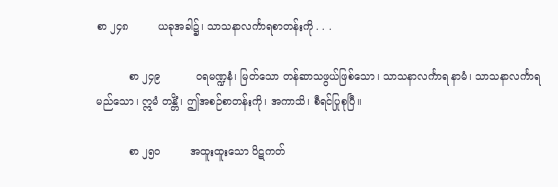စာ ၂၄၈         ယခုအခါ၌၊ သာသနာလင်္ကာရစာတန်းကို . . .

          စာ ၂၄၉           ဝရမဏ္ဍနံ၊ မြတ်သော တန်ဆာသဖွယ်ဖြစ်သော၊ သာသနာလင်္ကာရ နာမံ၊ သာသနာလင်္ကာရမည်သော၊ ဣမံ တန္တိံ၊ ဤအစဉ်စာတန်းကို၊ အကာသိ၊ စီရင်ပြုစုပြီ။

          စာ ၂၅ဝ         အထူးထူးသော ပိဋကတ်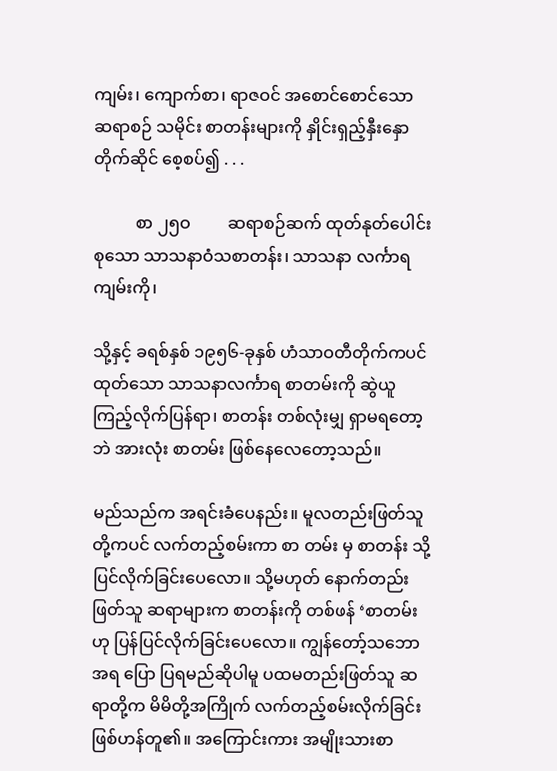ကျမ်း၊ ကျောက်စာ၊ ရာဇဝင် အစောင်စောင်သော ဆရာစဉ် သမိုင်း စာတန်းများကို နှိုင်းရှည့်နှီးနှောတိုက်ဆိုင် စေ့စပ်၍ . . .

          စာ ၂၅ဝ         ဆရာစဉ်ဆက် ထုတ်နုတ်ပေါင်းစုသော သာသနာဝံသစာတန်း၊ သာသနာ လင်္ကာရကျမ်းကို၊

သို့နှင့် ခရစ်နှစ် ၁၉၅၆-ခုနှစ် ဟံသာဝတီတိုက်ကပင် ထုတ်သော သာသနာလင်္ကာရ စာတမ်းကို ဆွဲယူကြည့်လိုက်ပြန်ရာ၊ စာတန်း တစ်လုံးမျှ ရှာမရတော့ဘဲ အားလုံး စာတမ်း ဖြစ်နေလေတော့သည်။

မည်သည်က အရင်းခံပေနည်း။ မူလတည်းဖြတ်သူတို့ကပင် လက်တည့်စမ်းကာ စာ တမ်း မှ စာတန်း သို့ ပြင်လိုက်ခြင်းပေလော။ သို့မဟုတ် နောက်တည်းဖြတ်သူ ဆရာများက စာတန်းကို တစ်ဖန် ‘စာတမ်းဟု ပြန်ပြင်လိုက်ခြင်းပေလော။ ကျွန်တော့်သဘောအရ ပြော ပြရမည်ဆိုပါမူ ပထမတည်းဖြတ်သူ ဆရာတို့က မိမိတို့အကြိုက် လက်တည့်စမ်းလိုက်ခြင်း ဖြစ်ဟန်တူ၏။ အကြောင်းကား အမျိုးသားစာ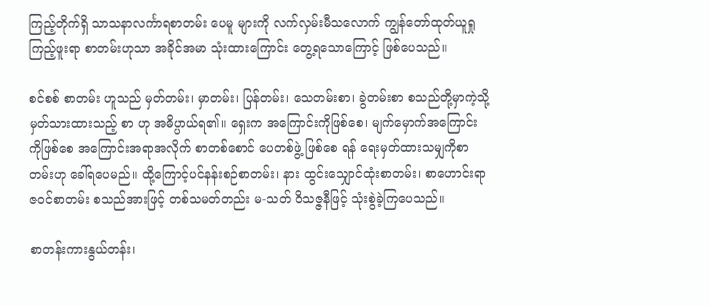ကြည့်တိုက်ရှိ သာသနာလင်္ကာရစာတမ်း ပေမူ များကို လက်လှမ်းမီသလောက် ကျွန်တော်ထုတ်ယူရှုကြည့်ဖူးရာ စာတမ်းဟုသာ အခိုင်အမာ သုံးထားကြောင်း တွေ့ရသောကြောင့် ဖြစ်ပေသည်။

စင်စစ် စာတမ်း ဟူသည် မှတ်တမ်း၊ မှာတမ်း၊ ပြန်တမ်း၊ သေတမ်းစာ၊ ခွဲတမ်းစာ စသည်တို့မှာကဲ့သို့ မှတ်သားထားသည့် စာ ဟု အဓိပ္ပာယ်ရ၏။ ရှေးက အကြောင်းကိုဖြစ်စေ၊ မျက်မှောက်အကြောင်း ကိုဖြစ်စေ အကြောင်းအရာအလိုက် စာတစ်စောင် ပေတစ်ဖွဲ့ ဖြစ်စေ ရန် ရေးမှတ်ထားသမျှကိုစာတမ်းဟု ခေါ်ရပေမည်။ ထို့ကြောင့်ပင်နန်းစဉ်စာတမ်း၊ နား ထွင်းသျှောင်ထုံးစာတမ်း၊ စာဟောင်းရာဇဝင်စာတမ်း စသည်အားဖြင့် တစ်သမတ်တည်း မ-သတ် ဝိသဇ္ဇနီဖြင့် သုံးစွဲခဲ့ကြပေသည်။

စာတန်းကားနွယ်တန်း၊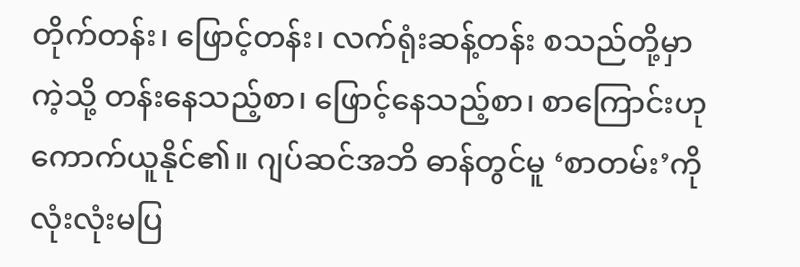တိုက်တန်း၊ ဖြောင့်တန်း၊ လက်ရုံးဆန့်တန်း စသည်တို့မှာ ကဲ့သို့ တန်းနေသည့်စာ၊ ဖြောင့်နေသည့်စာ၊ စာကြောင်းဟု ကောက်ယူနိုင်၏။ ဂျပ်ဆင်အဘိ ဓာန်တွင်မူ ‘စာတမ်း’ကို လုံးလုံးမပြ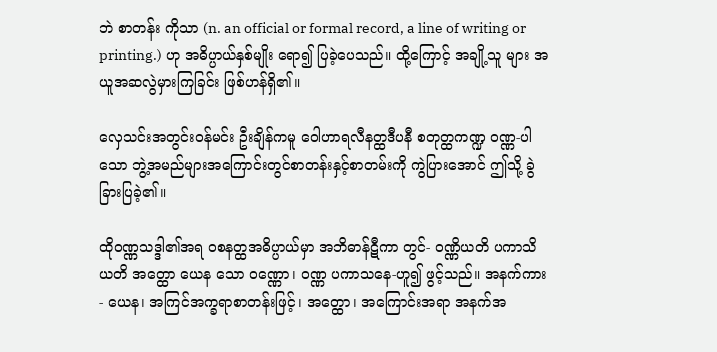ဘဲ စာတန်း ကိုသာ (n. an official or formal record, a line of writing or printing.) ဟု အဓိပ္ပာယ်နှစ်မျိုး ရော၍ ပြခဲ့ပေသည်။ ထို့ကြောင့် အချို့သူ များ အယူအဆလွဲမှားကြခြင်း ဖြစ်ဟန်ရှိ၏။

လှေသင်းအတွင်းဝန်မင်း ဦးချိန်ကမူ ဝေါဟာရလီနတ္ထဒီပနီ စတုတ္ထကဏ္ဍ ဝဏ္ဏ-ပါသော ဘွဲ့အမည်များအကြောင်းတွင်စာတန်းနှင့်စာတမ်းကို ကွဲပြားအောင် ဤသို့ ခွဲခြားပြခဲ့၏။

ထိုဝဏ္ဏသဒ္ဒါ၏အရ ဝစနတ္ထအဓိပ္ပာယ်မှာ အဘိဓာန်ဋီကာ တွင်- ဝဏ္ဏိယတိ ပကာသိယတိ အတ္ထော ယေန သော ဝဏ္ဏော၊ ဝဏ္ဏ ပကာသနေ-ဟူ၍ ဖွင့်သည်။ အနက်ကား- ယေန၊ အကြင်အက္ခရာစာတန်းဖြင့်၊ အတ္ထော၊ အကြောင်းအရာ အနက်အ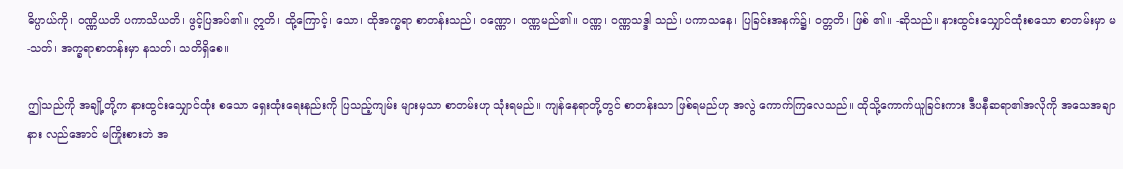ဓိပ္ပာယ်ကို၊ ဝဏ္ဏိယတိ ပကာသိယတိ၊ ဖွင့်ပြအပ်၏။ ဣတိ၊ ထို့ကြောင့်၊ သော၊ ထိုအက္ခရာ စာတန်းသည်၊ ဝဏ္ဏော၊ ဝဏ္ဏမည်၏။ ဝဏ္ဏ၊ ဝဏ္ဏသဒ္ဒါ သည်၊ ပကာသနေ၊ ပြခြင်းအနက်၌၊ ဝတ္တတိ၊ ဖြစ် ၏။ -ဆိုသည်။ နားထွင်းသျှောင်ထုံးစသော စာတမ်းမှာ မ-သတ်၊ အက္ခရာစာတန်းမှာ နသတ်၊ သတိရှိစေ။

ဤသည်ကို အချို့တို့က နားထွင်းသျှောင်ထုံး စသော ရှေးထုံးရေးနည်းကို ပြသည့်ကျမ်း များမှသာ စာတမ်းဟု သုံးရမည်။ ကျန်နေရာတို့တွင် စာတန်းသာ ဖြစ်ရမည်ဟု အလွဲ ကောက်ကြလေသည်။ ထိုသို့ကောက်ယူခြင်းကား ဒီပနီဆရာ၏အလိုကို အသေအချာ နား လည်အောင် မကြိုးစားဘဲ အ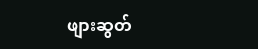ဖျားဆွတ်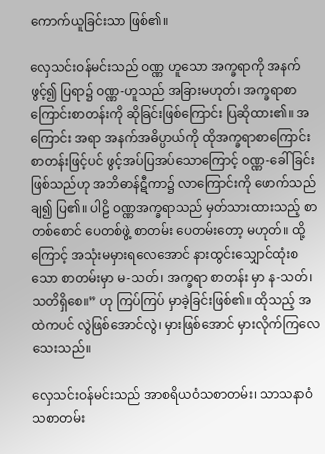ကောက်ယူခြင်းသာ ဖြစ်၏။

လှေသင်းဝန်မင်းသည် ဝဏ္ဏ ဟူသော အက္ခရာကို အနက်ဖွင့်၍ ပြရာ၌ ဝဏ္ဏ-ဟူသည် အခြားမဟုတ်၊ အက္ခရာစာကြောင်းစာတန်းကို ဆိုခြင်းဖြစ်ကြောင်း ပြဆိုထား၏။ အကြောင်း အရာ အနက်အဓိပ္ပာယ်ကို ထိုအက္ခရာစာကြောင်းစာတန်းဖြင့်ပင် ဖွင့်အပ်ပြအပ်သောကြောင့် ဝဏ္ဏ-ခေါ်ခြင်းဖြစ်သည်ဟု အဘိဓာန်ဋီကာ၌ လာကြောင်းကို ဖောက်သည်ချ၍ ပြ၏။ ပါဠိ ဝဏ္ဏအက္ခရာသည် မှတ်သားထားသည့် စာတစ်စောင် ပေတစ်ဖွဲ့ စာတမ်း ပေတမ်းတော့ မဟုတ်။ ထို့ကြောင့် အသုံးမမှားရလေအောင် နားထွင်းသျှောင်ထုံးစသော စာတမ်းမှာ မ-သတ်၊ အက္ခရာ စာတန်း မှာ န-သတ်၊ သတိရှိစေ။” ဟု ကြပ်ကြပ် မှာခဲ့ခြင်းဖြစ်၏။ ထိုသည့် အထဲကပင် လွဲဖြစ်အောင်လွဲ၊ မှားဖြစ်အောင် မှားလိုက်ကြလေသေးသည်။

လှေသင်းဝန်မင်းသည် အာစရိယဝံသစာတမ်း၊ သာသနာဝံသစာတမ်း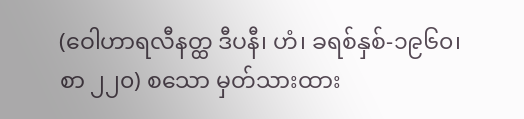(ဝေါဟာရလီနတ္ထ ဒီပနီ၊ ဟံ၊ ခရစ်နှစ်-၁၉၆၀၊ စာ ၂၂၀) စသော မှတ်သားထား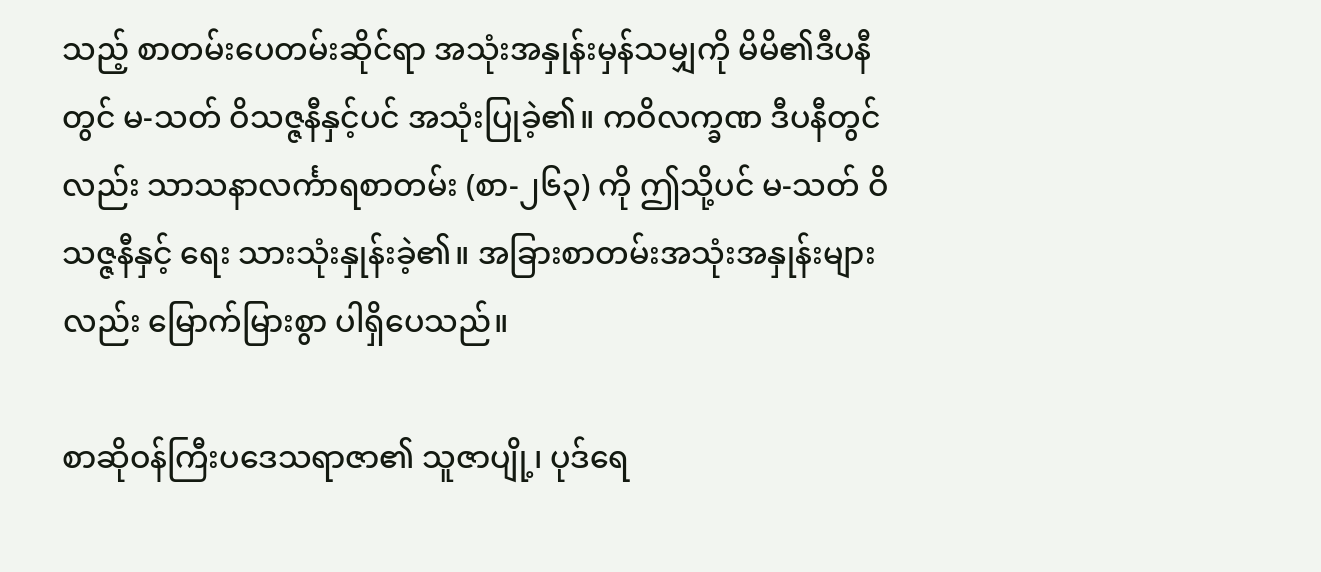သည့် စာတမ်းပေတမ်းဆိုင်ရာ အသုံးအနှုန်းမှန်သမျှကို မိမိ၏ဒီပနီတွင် မ-သတ် ဝိသဇ္ဇနီနှင့်ပင် အသုံးပြုခဲ့၏။ ကဝိလက္ခဏ ဒီပနီတွင်လည်း သာသနာလင်္ကာရစာတမ်း (စာ-၂၆၃) ကို ဤသို့ပင် မ-သတ် ဝိသဇ္ဇနီနှင့် ရေး သားသုံးနှုန်းခဲ့၏။ အခြားစာတမ်းအသုံးအနှုန်းများလည်း မြောက်မြားစွာ ပါရှိပေသည်။

စာဆိုဝန်ကြီးပဒေသရာဇာ၏ သူဇာပျို့၊ ပုဒ်ရေ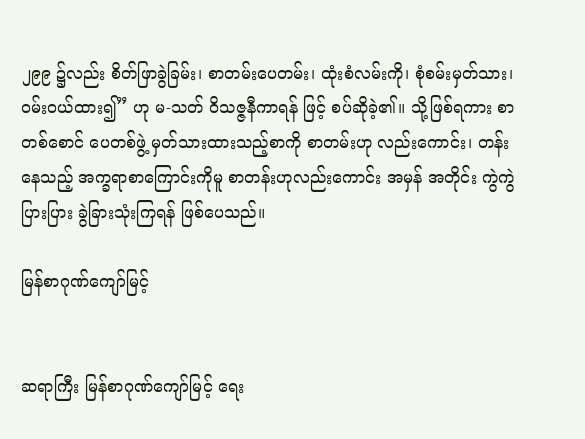၂၉၉ ၌လည်း စိတ်ဖြာခွဲခြမ်း၊ စာတမ်းပေတမ်း၊ ထုံးစံလမ်းကို၊ စုံစမ်းမှတ်သား၊ ဝမ်းဝယ်ထား၍” ဟု မ-သတ် ဝိသဇ္ဇနီကာရန် ဖြင့် စပ်ဆိုခဲ့၏။ သို့ဖြစ်ရကား စာတစ်စောင် ပေတစ်ဖွဲ့ မှတ်သားထားသည့်စာကို စာတမ်းဟု လည်းကောင်း၊ တန်းနေသည့် အက္ခရာစာကြောင်းကိုမူ စာတန်းဟုလည်းကောင်း အမှန် အတိုင်း ကွဲကွဲပြားပြား ခွဲခြားသုံးကြရန် ဖြစ်ပေသည်။

မြန်စာဂုဏ်ကျော်မြင့်


ဆရာကြီး မြန်စာဂုဏ်ကျော်မြင့် ရေး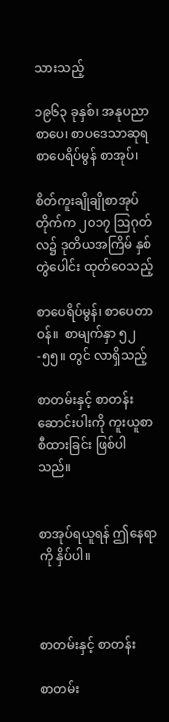သားသည့်

၁၉၆၃ ခုနှစ်၊ အနုပညာစာပေ၊ စာပဒေသာဆုရ စာပေရိပ်မွန် စာအုပ်၊

စိတ်ကူးချိုချိုစာအုပ်တိုက်က ၂၀၁၇ ဩဂုတ်လ၌ ဒုတိယအကြိမ် နှစ်တွဲပေါင်း ထုတ်ဝေသည့်

စာပေရိပ်မွန်၊ စာပေတာဝန်။  စာမျက်နှာ ၅၂-၅၅။ တွင် လာရှိသည့်

စာတမ်းနှင့် စာတန်း ဆောင်းပါးကို ကူးယူစာစီထားခြင်း ဖြစ်ပါသည်။


စာအုပ်ရယူရန် ဤနေရာကို နှိပ်ပါ။



စာတမ်းနှင့် စာတန်း

စာတမ်း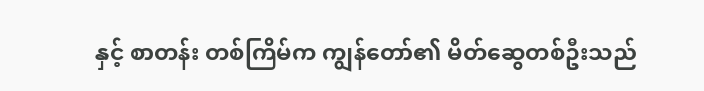နှင့် စာတန်း တစ်ကြိမ်က ကျွန်တော်၏ မိတ်ဆွေတစ်ဦးသည်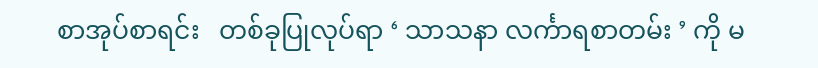စာအုပ်စာရင်း   တစ်ခုပြုလုပ်ရာ ‘ သာသနာ လင်္ကာရစာတမ်း ’ ကို မ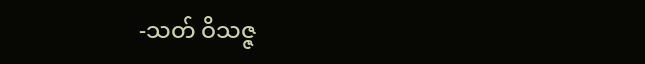-သတ် ဝိသဇ္ဇ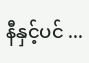နီနှင့်ပင် ...